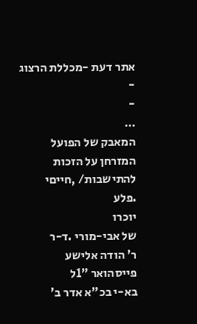אתר דעת -מכללת הרצוג
-
-
…
המאבק של הפועל המזרחן על הזכות להתישבות/ ,חייםי
.פלע
יוכרו
של אבי-מורי .ד-ר
ר' הודה אלישע פייסהואר "1ל
בא-י בכ"א אדר ב'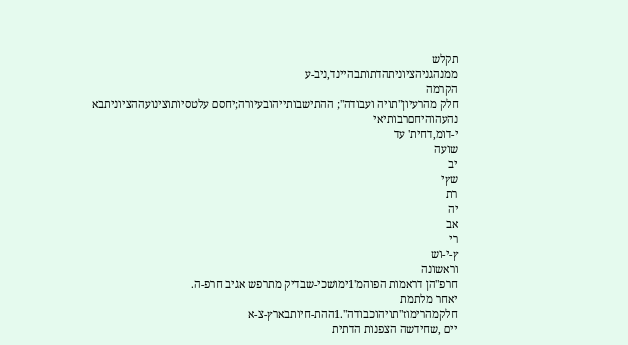תקלש
ממנהגניהציוניתהדתותבהיינד,ניב-ע
הקרמה
חלק מהרעיון"תויה ועבודה"; ההתישבותייהובעיורה;יחסם עלטסיותוצינועההציוניתבא
נהעהוהיחםרבותיאי
י-דומ,דחית' עד
שועה
יב
שץי
רת
יה
אב
רי
ץ-י-וש
וראשונה
חרפ"הן דראמות הפוהמ'1ימושכי-שבדיק מתרפש אגיב חרפ-ה.
יאחר מלתמת
חלקמהרימוז"תויהוכבודה".1ההת-חיותבארץ-צ-א
יים ,שחידשה הצפנות הדתית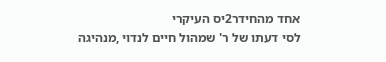אחד מהחידר2יס העיקרי
לסי דעתו של ר' שמהול חיים לנדוי ,מנהיגה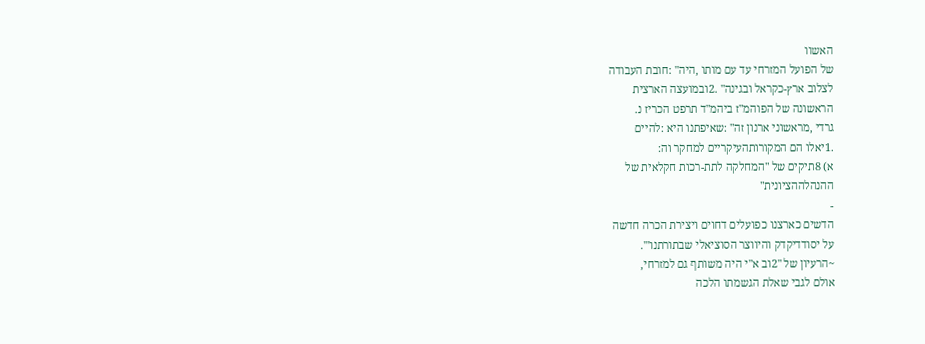האשוו
של הפועל המזרחי עד עם מותו ,היה" :חובת העבודה
לצלוב ארץ-כקראל ובגינה" .2ובמועצה הארצית
הראשונה של הפוהמ"ז ביהמ"ד תרפט הכריז נ.
גרדי ,מראשוני ארנון זה" :שאיפתנו היא :להיים
.1יאלו הם המקורותהעיקריים למחקר וה:
א) 8תיקים של "המחלקה לתת-רכות חקלאית של
ההנהלההציונית"
-
הדשים כארצנו כפועלים דחוים ויצירת הכרה חדשה
על יסודדיקדק והיווצר הסוציאלי שבתורתנו"'.
~הרעיון של "2וב א"י היה משותף גם למזרחי,
אולם לגבי שאלת הגשמתו הלכה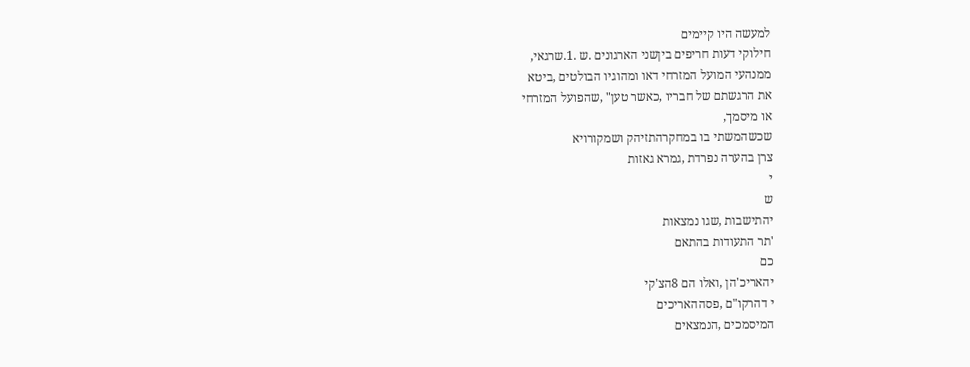למעשה היו קיימים
חילוקי דעות חריפים ביןשני הארגונים .ש .1.שרגאי,
ממנהעי המועל המזרחי דאו ומהוגיו הבולטים ,ביטא
את הרגשתם של חבריו ,כאשר טען" ,שהפועל המזרחי
או מיסמך,
שכשהמשתי בו במחקרהתזיהק ושמקורויא
צרן בהערה נפרדת ,גמרא גאזות
י
ש
יהתישבות ,שגו נמצאות
'תר התעודות בהתאם
כם
יהאריכ'הן ,ואלו הם 8הצ'קי
י דהרקו"ם ,פסההאריכים
המיסמכים ,הנמצאים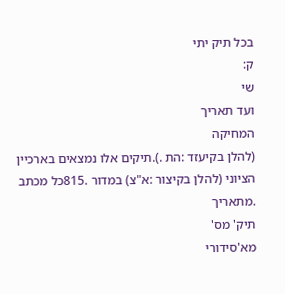בכל תיק יתי
ק:
שי
ועד תאריך
המחיקה
(להלן בקיעזד :הת .).תיקים אלו נמצאים בארכיין
הציוני (להלן בקיצור :א"צ) במדור .815כל מכתב
.מתאריך
תיק' מס'
מא'סידורי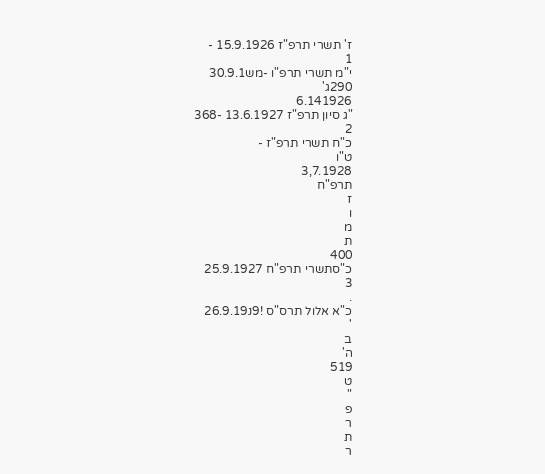ז' תשרי תרפ"ז 15.9.1926 -
1
י"מ תשרי תרפ"ו -מש30.9.1
290ג'
6.141926
"ג סיון תרפ"ז 13.6.1927 -368
2
כ"ח תשרי תרפ"ז -
ט"ו
3,7.1928
תרפ"ח
ז
ו
מ
ת
400
כ"סתשרי תרפ"ח 25.9.1927
3
.
כ"א אלול תרס"ס !9נ26.9.19
'
ב
ה'
519
ט
"
פ
ר
ת
ר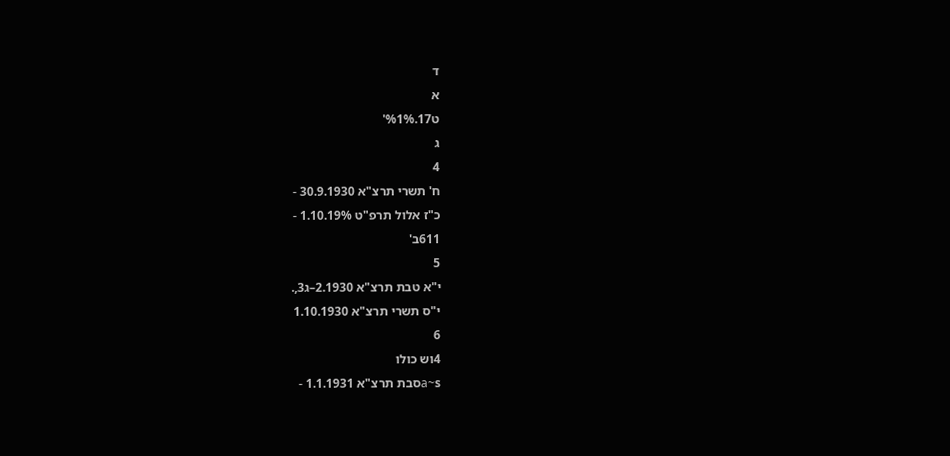ד
א
ט17.%1%'
ג
4
ח' תשרי תרצ"א 30.9.1930 -
כ"ז אלול תרפ"ט 1.10.19% -
611ב'
5
י"א טבת תרצ"א 2.1930–ג3,.
י"ס תשרי תרצ"א 1.10.1930
6
4וש כולו
a~sסבת תרצ"א 1.1.1931 -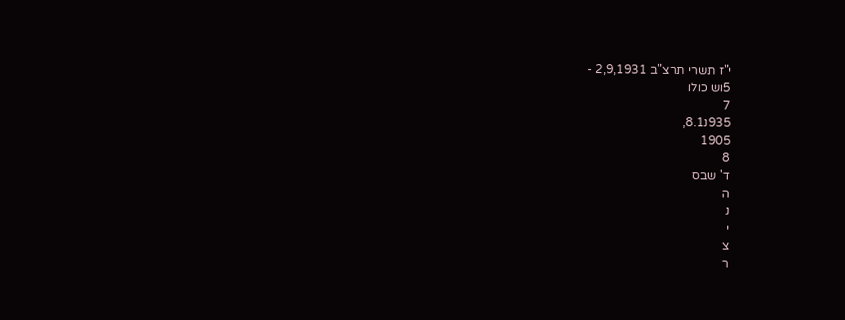י"ז תשרי תרצ"ב 2,9,1931 -
5וש כולו
7
935נ8.1,
1905
8
ד' שבס
ה
נ
י
צ
ר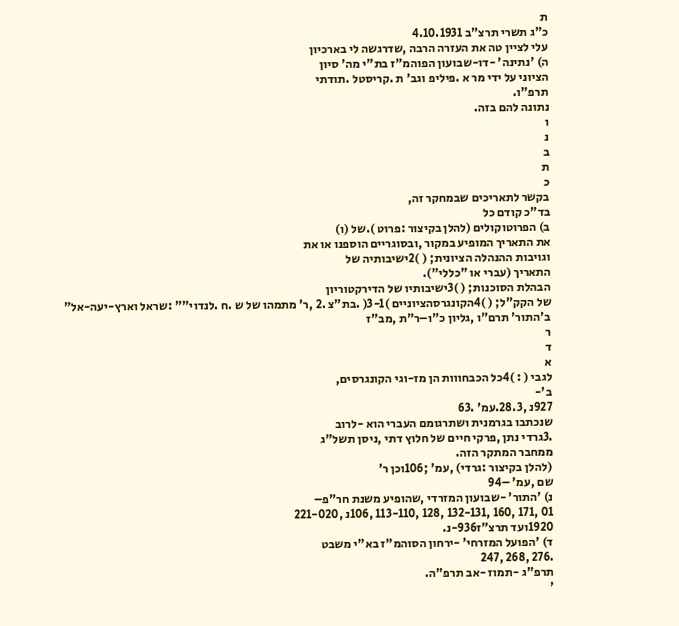ת
כ"ג תשרי תרצ"ב 4.10.1931
עלי לציין טה את העזרה הרבה ,שדרגשה לי בארכיון
ה) 'נתינה' -דו-שבועון הפוהמ"ז בת"י מה' סיון
הציוני על ידי מר א .פיליפ וגב' ת .קריסטל .תודתי
תרפ"ו.
נתונה להם בזה.
ו
נ
ב
ת
כ
בקשר לתאריכים שבמחקר זה,
בד"כ קודם כל
ב) הפרוטוקולים (להלן בקיצור :פרוט ).של (ו)
את התאריך המופיע במקור ,ובסוגריים הוספנו או את
וגויבות ההנהלה הציונית; ( )2ישיבותיה של
התאריך (עברי או "כללי").
הבהלת הסוכנות; ( )3ישיבותיו של הדירקטוריון
של הקק"ל; ( )4הקונגרסהציוניים )3-1( .בת"צ .2 ,ר' מתמהו של ש .ח .לנדוי"" :שראל וארץ-יעה-אל"
ב'התור' תרם"ו ,גליון כ"ו–ר"ת ,מב"ז
ר
ד
א
לגבי ( : )4כל הכבחווות הן מז-וגי הקונגרסים,
ב'-
927נ ,28.3.עמ' .63
שנכתבו בגרמנית ושתרגומם העברי הוא -לרוב
.3גרדי נתן ,פרקי חיים של חלוץ דתי ,ניסן תשל"ג
ממחבר המתקר הזה.
(להלן בקיצור :גרדי) ,עמ' ;106וכן ר'
שם ,עמ' –94
נ) 'התור' -שבועון המזרדי ,שהופיע משנת חר"פ–
01 ,171 ,160 ,132-131 ,128 ,113-110 ,106נ ,221-020
1920ועד תרצ"ז936-נ.
ד) 'הפועל המזרחי' -ירחון הסוהמ"ז בא"י משבט
.276 ,268 ,247
תרפ"ג -תמוז -אב תרפ"ה.
'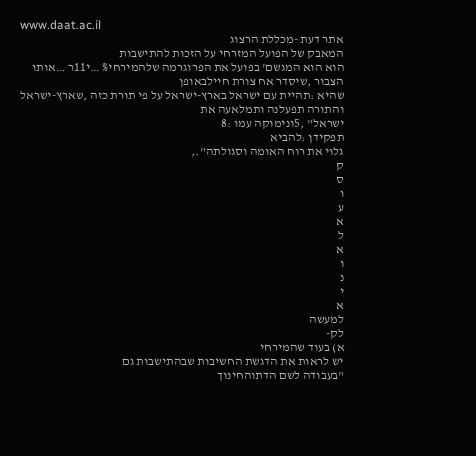www.daat.ac.il
אתר דעת -מכללת הרצוג
המאבק של הפועל המזרחי על הזכות להתישבות
הוא הוא המגשם' בפועל את הפרוגרמה שלהמירחי% …י11ר …אותו הצבור ,שיסדר אח צורת חיילבאופן
שהיא :תהיית עם ישראל בארץ-ישראל על פי תורת כזה ,שארץ-ישראל והתורה תפעלנה ותמלאעה את
ישראל" ,5ונימוקה עמו :8
תפקידן :להביא
גלוי את רוח האומה וסגולתה".,
ק
ס
ו
ע
א
ל
א
ו
נ
י
א
למעשה
לק-
א) בעוד שהמירחי
יש לראות את הדגשת החשיבות שבהתישבות גם
"בעבודה לשם הדתוהחינוך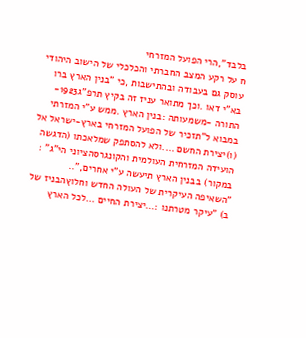בלבד",הרי הפועל המזרחי
ח על רקע המצב החברתי והכלכלי של הישוב היהודי
עוסק גם בעבודה ובהתישבות ,כי "בנין הארץ ברו בא"י דאו .וכך מתואר עניז זה בקיץ תרפ"ג1923-
התורה -משמעותה :בנין הארץ .ממש ע"י המזרתי במבוא ל"תזכיר של הפועל המזרחי בארץ-ישראל אל
(ו)יצירת החשם ….ולא להסתפק שמלאכתו (הדגשה הועידה המזרחית העולמית והקונגרסהציוני הי"ג" :
במקור) בבנין הארץ תיעשה ע"י אחרים,"..
"השאיפה העיקרית של העולה החדש וחלוץהבניז של
ב) "עיקר מטרתנו :…יצירת החיים …לכל הארץ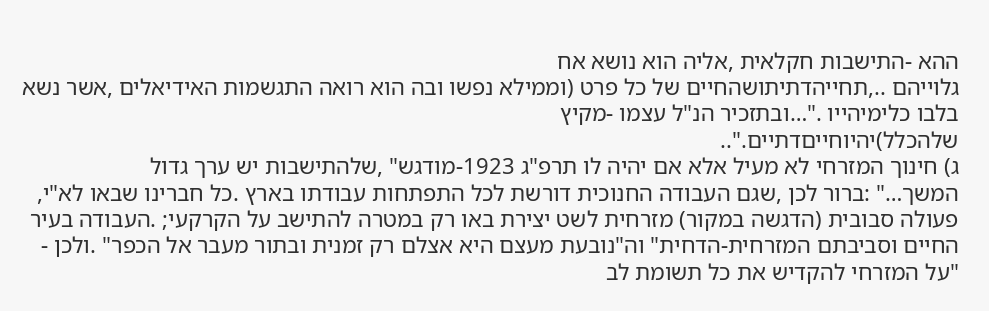ההא -התישבות חקלאית ,אליה הוא נושא אח
גלוייהם ..,תחייהדתיתושהחיים של כל פרט (וממילא נפשו ובה הוא רואה התגשמות האידיאלים ,אשר נשא
בלבו כלימיהייו ."…ובתזכיר הנ"ל עצמו -מקיץ
שלהכלל)יהיוחייםדתיים."..
ג) חינוך המזרחי לא מעיל אלא אם יהיה לו תרפ"ג 1923-מודגש" ,שלהתישבות יש ערך גדול
המשך…" :ברור לכן ,שגם העבודה החנוכית דורשת לכל התפתחות עבודתו בארץ .כל חברינו שבאו לא"י,
פעולה סבובית (הדגשה במקור) מזרחית לשט יצירת באו רק במטרה להתישב על הקרקעי; .העבודה בעיר
החיים וסביבתם המזרחית-הדחית" וה"נובעת מעצם היא אצלם רק זמנית ובתור מעבר אל הכפר" .ולכן -
"על המזרחי להקדיש את כל תשומת לב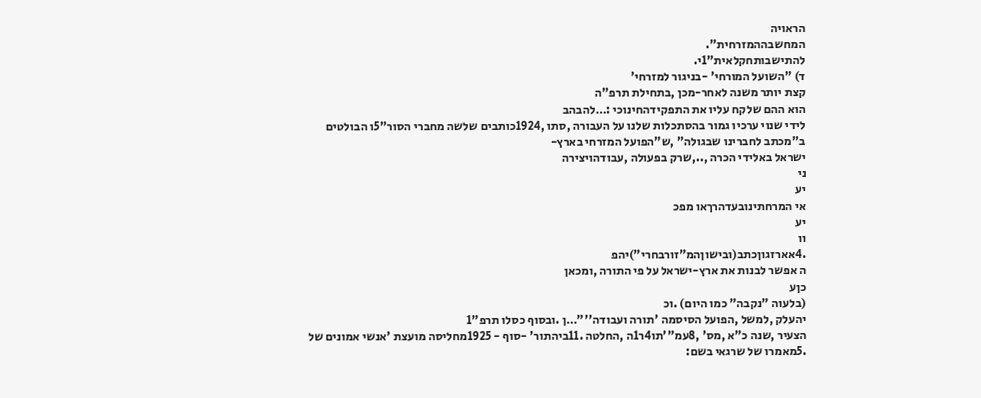הראויה
המחשבההמזרחית".
להתישבותחקלאית"1י.
ד) "השועל המורחי' -בניגור למזרחי'
קצת יותר משנה לאחר-מכן ,בתחילת תרפ"ה
הוא ההם שלקח עליו את התפקידהחינוכי :…להבהב
לידי שנוי ערכיו גמור בהסתכלות שלנו על העבורה ,סתו ,1924כותבים שלשה מחברי הסור"5ו הבולטים
ב"מכתב לחברינו שבגולה" ,ש"הפועל המזרחי בארץ-
ישראל באלידי הכרה ,..,שרק בפעולה ,עבודהויצירה
ני
יע
אי המרחתינובעדהרךאו מפכ
יע
וו
.4אארזגוןכתב(ובישוןהמ"זורבחרי")יהפ
ה אפשר לבנות את ארץ-ישראל על פי התורה ,ומכאן
כןע
(בלעוה "נקבה" כמו היום) .וכ
יהעלק ,למשל ,הפועל הסיסמה 'תורה ועבודה''"…ן .ובסוף כסלו תרפ"1
הצעיר ,שנה כ"א ,מס' ,8עמ"'תו4ר1ה ,החלטה .11ביהתור' -סוף - 1925מחליסה מועצת 'אנשי אמונים של
.5מאמרו של שרגאי בשם: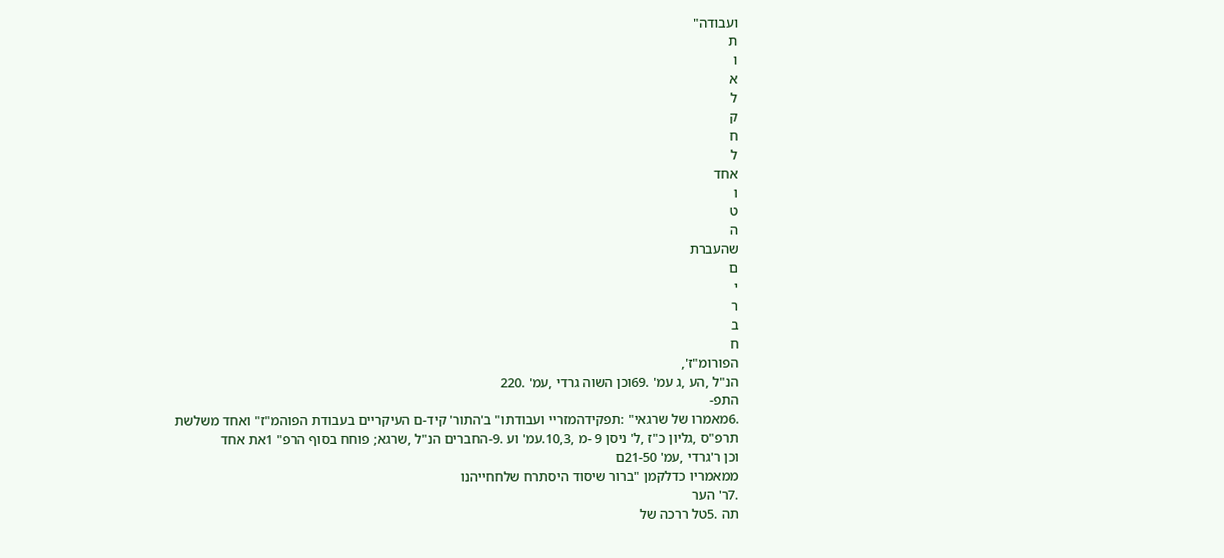ועבודה"
ת
ו
א
ל
ק
ח
ל
אחד
ו
ט
ה
שהעברת
ם
י
ר
ב
ח
הפורומ"ז',
הנ"ל ,הע ,ג עמ' .69וכן השוה גרדי ,עמ' .220
התפ-
.6מאמרו של שרגאי" :תפקידהמזריי ועבודתו" ב'התור' קיד-ם העיקריים בעבודת הפוהמ"ז" ואחד משלשת
תרפ"ס ,גליון כ"ז ,ל' ניסן 9 -מ ,10,3.עמ' וע .9-החברים הנ"ל ,שרגא; פוחח בסוף הרפ" 1את אחד
וכן ר'גרדי ,עמ' 21-50ם
ממאמריו כדלקמן "ברור שיסוד היסתרח שלחחייהנו
.7ר' הער
תה .5טל ררכה של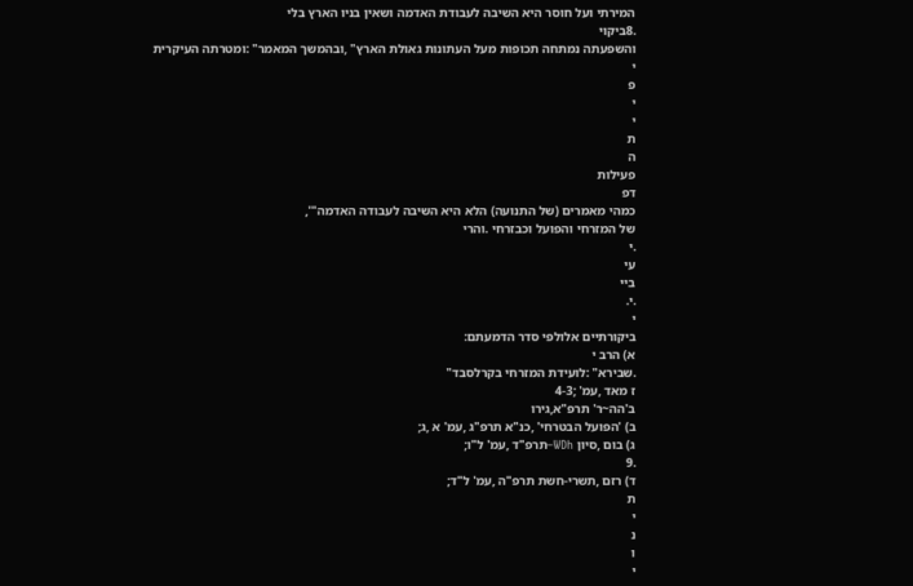המירתי ועל חוסר היא השיבה לעבודת האדמה ושאין בניו הארץ בלי
.8ביקוי
והשפעתה נמתחה תכופות מעל העתונות גאולת הארץ" ,ובהמשך המאמר" :ומטרתה העיקרית
י
פ
י
י
ת
ה
פעילות
דפ
כמהי מאמרים (של התנועה) הלא היא השיבה לעבודה האדמה"',
של המזרחי והפועל וכבזרחי .והרי
.י
עי
ביי
.י.
י
ביקורתיים אלולפי סדר הדמעתם:
א) הרב י
.שבירא" :לועידת המזרחי בקרלסבד"
ז מאד ,עמ' ;4-3
ב'הה~ר' תרפ"א,גירו
ב) 'הפועל הבטרחי' ,כנ"א תרפ"ג ,עמ' א ,ג;
ג) בום ,סיון WDh–תרפ"ד ,עמ' ל"ו;
.9
ד) רזם ,תשרי-חשת תרפ"ה ,עמ' ל"ד;
ת
י
נ
ו
י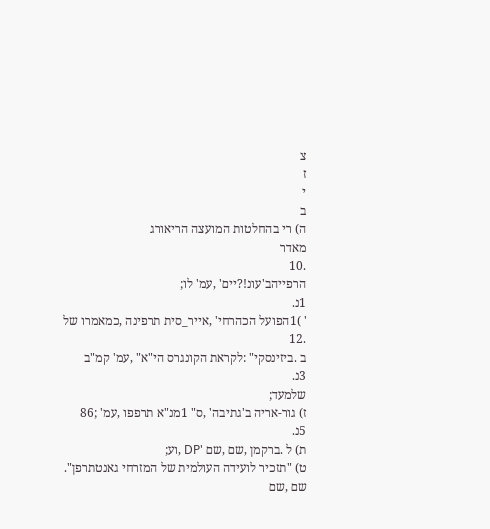צ
ז
י
ב
ה) רי בהחלטות המועצה הריאורג
מאדר
.10
הרפייהב'עונ!?יים' ,עמ' לו;
1נ.
' )1הפועל הכהרחי' ,אייר_סית תרפינה ,כמאמרו של
.12
ב .ביזינסקי" :לקראת הקונגרס הי"א" ,עמ' קמ"ב
3נ.
שלמעד;
ז) גור-אריה ב'גתיבה' ,ס" 1מנ"א תרפפו ,עמ' ;86
5נ.
ת) ל .ברקמן ,שם ,שם 'DP ,וע;
ט) "תזכיר לועידה העולמית של המזרחי גאנטתרפן".
שם ,שם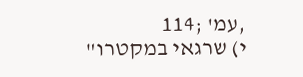,עמ' ;114
י) שרגאי במקטרו"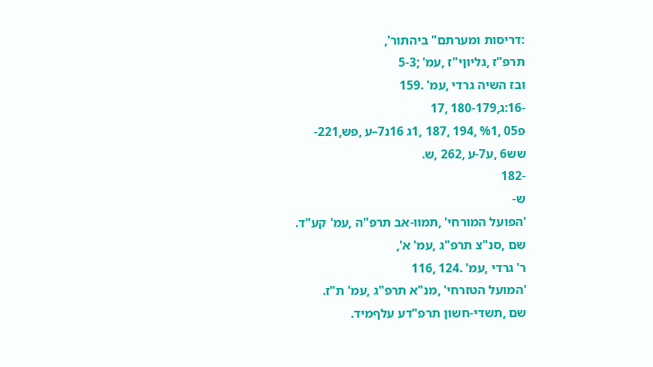:דריסות ומערתם" ביהתור',
תרפ"ז ,גליוןי"ז ,עמ' ;5-3
ובז השיה גרדי ,עמ' .159
-16:ג,180-179 ,17
פ05 ,%1 ,194 ,187 ,1ג 16נ7–ע ,פש,221-
שש6 ,ע7-ע ,262 ,ש.
-182
ש-
'הפועל המורחי' ,תמוו-אב תרפ"ה ,עמ' קע"ד.
שם ,סנ"צ תרפ"ג ,עמ' א',
ר' גרדי ,עמ' .124 ,116
'המועל הטזרחי' ,מנ"א תרפ"ג ,עמ' ת"ז.
שם ,תשדי-חשון תרפ"דע עלףמיד.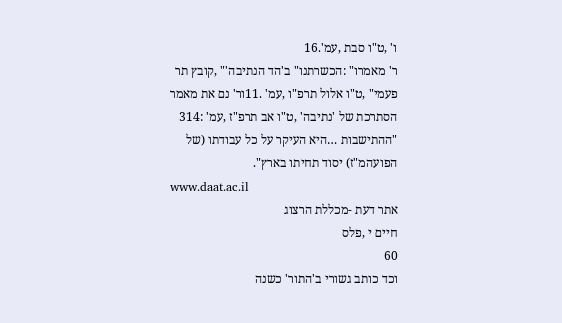ו' ,ט"ו סבת ,עמ'.16
ר' מאמרו" :הכשרתנו" ב'הד הנתיבה'" ,קובץ תר
פעמי" ,ט"ו אלול תרפ"ו ,עמ' .11ור' נם את מאמר
הסתרכת של 'נתיבה' ,ט"ו אב תרפ"ז ,עמ' :314
"ההתישבות …היא העיקר על כל עבודתו (של
הפועהמ"ז) יסוד תחיתו בארץ".
www.daat.ac.il
אתר דעת -מכללת הרצוג
חיים י ,פלס
60
וכד כותב גשורי ב'התור' כשנה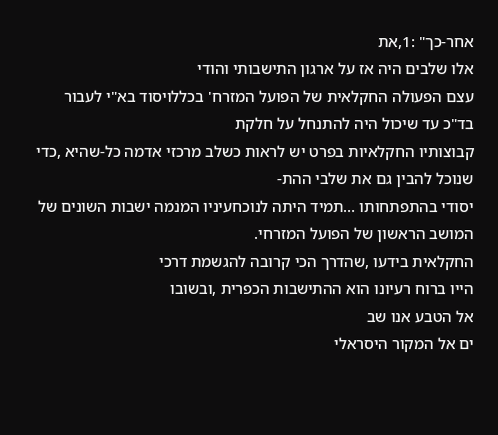אחר-כך" :1,את
אלו שלבים היה אז על ארגון התישבותי והודי
עצם הפעולה החקלאית של הפועל המזרח' בכללויסוד בא"י לעבור בד"כ עד שיכול היה להתנחל על חלקת
קבוצותיו החקלאיות בפרט יש לראות כשלב מרכזי אדמה כל-שהיא ,כדי שנוכל להבין גם את שלבי ההת-
יסודי בהתפתחותו …תמיד היתה לנוכחעיניו המנמה ישבות השונים של המושב הראשון של הפועל המזרחי.
החקלאית בידעו ,שהדרך הכי קרובה להגשמת דרכי
הייו ברוח רעיונו הוא ההתישבות הכפרית ,ובשובו
אל הטבע אנו שב
ים אל המקור היסראלי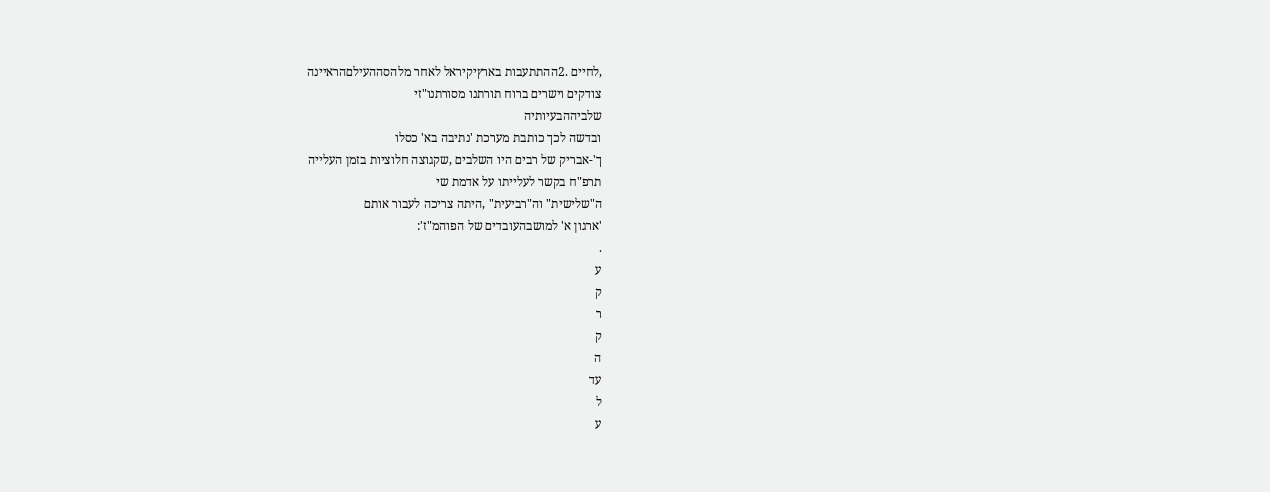,לחיים .2ההתתעבות בארץיקיראל לאחר מלהסההעילםהראיינה
צודקים וישרים ברוח תורתנו מסורתנו"זי
שלביההבעיותיה
ובדשה לכך כותבת מערכת 'נתיבה בא' כסלו
ך'-אבריק של רבים היו השלבים ,שקגוצה חלוציות בזמן העלייה
תרפ"ח בקשר לעלייתו על אדמת שי
ה"שלישית" וה"רביעית" ,היתה צריכה לעבור אותם
'ארגון א' למושבהעובדים של הפוהמ"ז':
.
ע
ק
ר
ק
ה
עד
ל
ע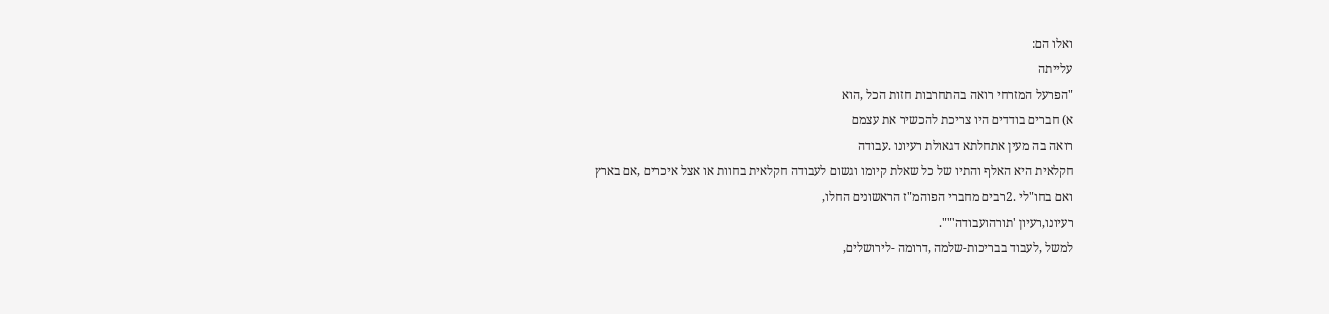ואלו הם:
עלייתה
"הפרעל המזרחי רואה בהתחרבות חזות הכל ,הוא
א) חברים בודדים היו צריכת להכשיר את עצמם
רואה בה מעין אתחלתא דגאולת רעיונו .עבודה
חקלאית היא האלף והתיו של כל שאלת קיומו וגשום לעבודה חקלאית בחוות או אצל איכרים ,אם בארץ
ואם בחו"לי .2רבים מחברי הפוהמ"ז הראשונים החלו,
רעיונו,רעיון 'תורהועבודה'"".
למשל ,לעבוד בבריכות-שלמה ,דרומה -לירושלים,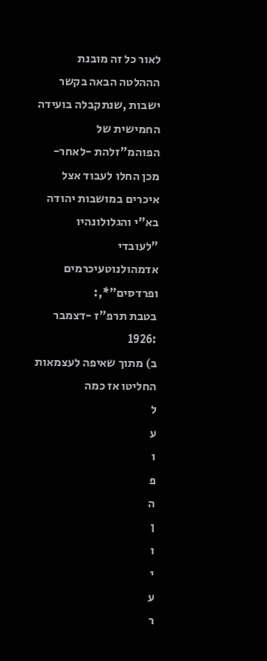לאור כל זה מובנת הההלטה הבאה בקשר
ישבות ,שנתקבלה בועידה החמישית של הפוהמ"זלהת -לאחר-מכן החלו לעבוד אצל איכרים במושבות יהודה
בא"י והגלולונהיו "לעובדי אדמהולנוטעיכרמים ופרדסים"*,:
בטבת תרפ"ז -דצמבר :1926
ב) מתוך שאיפה לעצמאות החליטו אז כמה
ל
ע
ו
פ
ה
ן
ו
י
ע
ר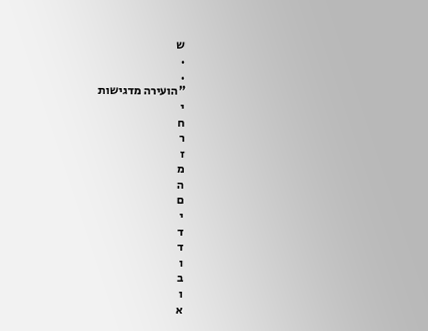ש
.
.
"הועירה מדגישות
י
ח
ר
ז
מ
ה
ם
י
ד
ד
ו
ב
ו
א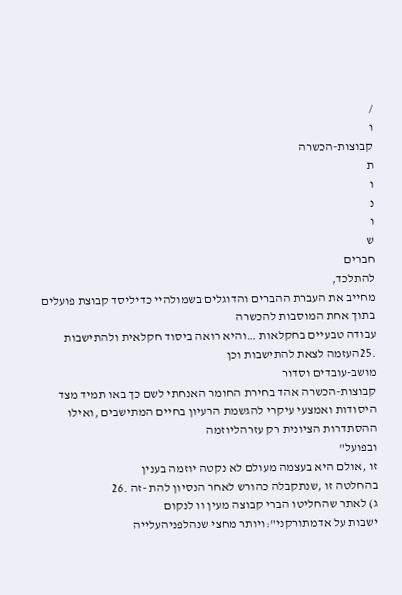/
ו
קבוצות-הכשרה
ת
ו
נ
ו
ש
חברים
להתלכד,
מחייב את העברת ההברים והדוגלים בשמולהיי כדיליסד קבוצת פועלים בתוך אחת המוסבות להכשרה
עבודה טבעיים בחקלאות …והיא רואה ביסוד חקלאית ולהתישבות .25העזמה לצאת להתישבות וכן
מושב-עובדים וסדור
קבוצות-הכשרה אהד בחירת החומר האנחתי לשם כך באו תמיד מצד
היסודות ואמצעי עיקרי להגשמת הרעיון בחיים המתישבים ,ואילו ההסתדרות הציונית רק עזרהליוזמה
ובפועל"
זו ,אולם היא בעצמה מעולם לא נקטה יוזמה בענין
בהחלטה זו ,שנתקבלה כהורש לאחר הנסיון להת -זה .26
ג) לאתר שהחליטו הברי קבוצה מעין וו לנקום
ישבות על אדמתורקני":ויותר מחצי שנהלפניהעלייה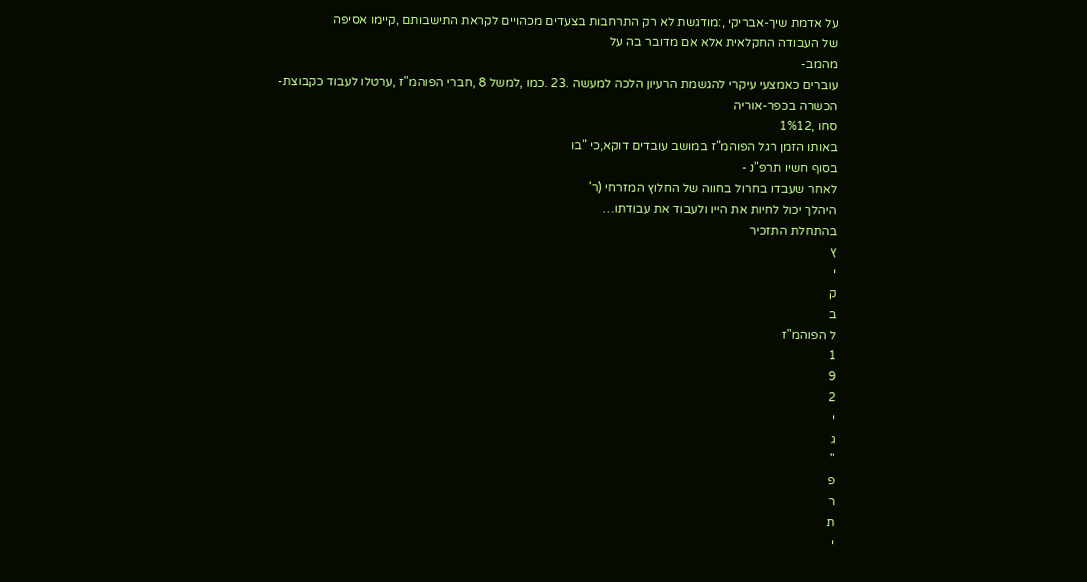על אדמת שיך-אבריקי ,:מודגשת לא רק התרחבות בצעדים מכהויים לקראת התישבותם ,קיימו אסיפה
של העבודה החקלאית אלא אם מדובר בה על
מהמב-
עוברים כאמצעי עיקרי להגשמת הרעיון הלכה למעשה .23 .כמו ,למשל 8 ,חברי הפוהמ"ז ,ערטלו לעבוד כקבוצת-
הכשרה בכפר-אוריה
סחו ,1%12
באותו הזמן רגל הפוהמ"ז במושב עובדים דוקא,כי "בו
בסוף חשיו תרפ"נ -
לאחר שעבדו בחרול בחווה של החלוץ המזרחי (ר'
היהלך יכול לחיות את הייו ולעבוד את עבודתו…
בהתחלת התזכיר
ץ
י
ק
ב
ל הפוהמ"ז
1
9
2
י
ג
"
פ
ר
ת
י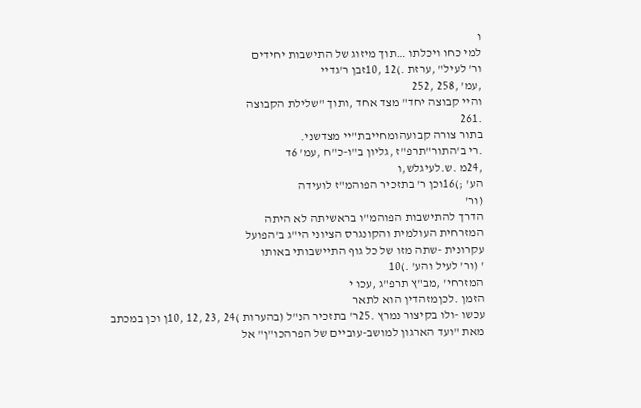ו
למי כחו ויכלתו …תוך מיזוג של התישבות יחידים
ור' לעיל" ,ערזת .)12 ,10זבן ר'גדיי
,עמ' ,258 ,252
והיי קבוצה יחד" מצד אחד ,ותוך "שלילת הקבוצה
.261
בתור צורה קבועהומחייבת"יי מצדשני.
.רי ב'התור"תרפ"ז ,גליון ב"ו-כ"ח ,עמ' 6ד
,24מ .ש.לעיגלש,ו
הע' ;)16וכן ר' בתזכיר הפוהמ"ז לועידה
(ור'
הדרך להתישבות הפוהמ"ו בראשיתה לא היתה
המזרחית העולמית והקונגרס הציוני הי"ג ב'הפועל
עקרונית -שתה מזו של כל גוף התיישבותי באותו
' (ור' לעיל והע' .)10
המזרחי' ,מב"ץ תרפ"ג ,עכו י
הזמן .לכןמזהדין הוא לתאר
עכשו -ולו בקיצור נמרץ .25ר' בתזכיר הנ"ל (בהערות )24 ,23 ,12 ,10ן וכן במכתב
מאת "ועד הארגון למושב-עוביים של הפרהכו"ן" אל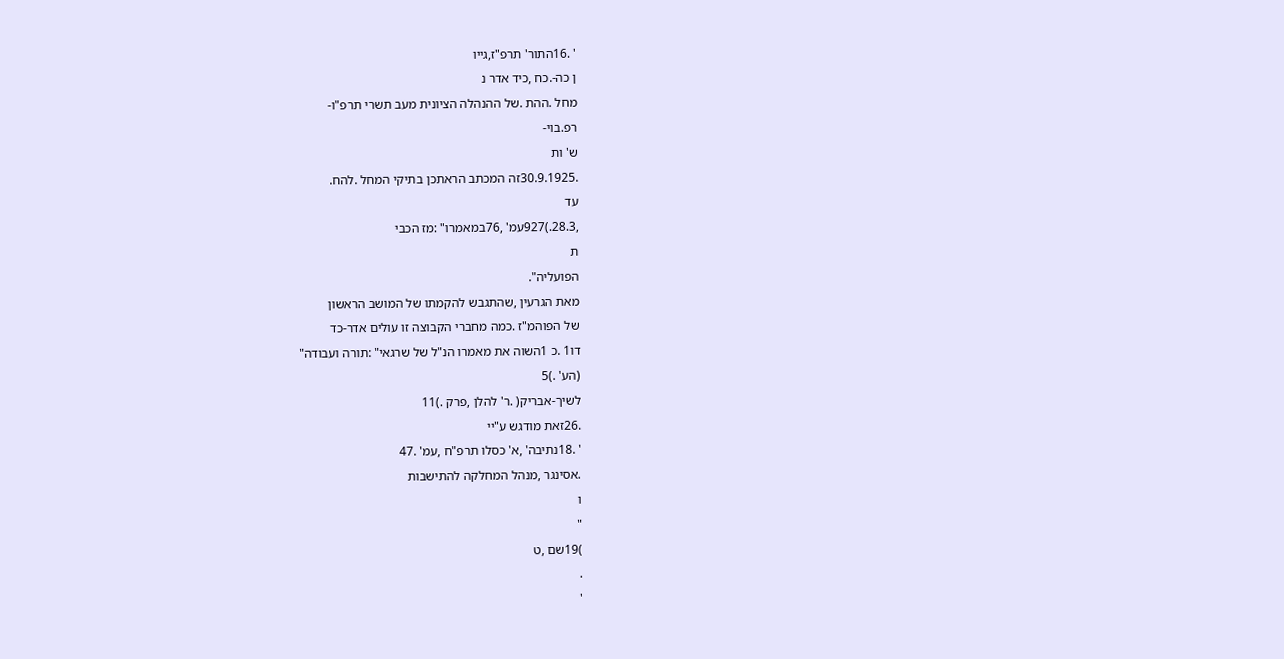' .16התור' תרפ"ז,גייו
ן כה-.כח ,כיד אדר נ
מחל .ההת .של ההנהלה הציונית מעב תשרי תרפ"ו-
רפ.בוי-
ש' ות
.30.9.1925זה המכתב הראתכן בתיקי המחל .להח.
עד
,28.3.)927עמ' ,76במאמרו" :מז הכבי
ת
הפועליה".
מאת הגרעין ,שהתגבש להקמתו של המושב הראשון
של הפוהמ"ז .כמה מחברי הקבוצה זו עולים אדר-כד
דו1 .כ 1השוה את מאמרו הנ"ל של שרגאי" :תורה ועבודה"
(הע' .)5
לשיך-אבריק( .ר' להלן ,פרק .)11
.26זאת מודגש ע"יי
' .18נתיבה' ,א' כסלו תרפ"ח ,עמ' .47
.אסינגר ,מנהל המחלקה להתישבות
ו
"
)19שם ,ט
.
'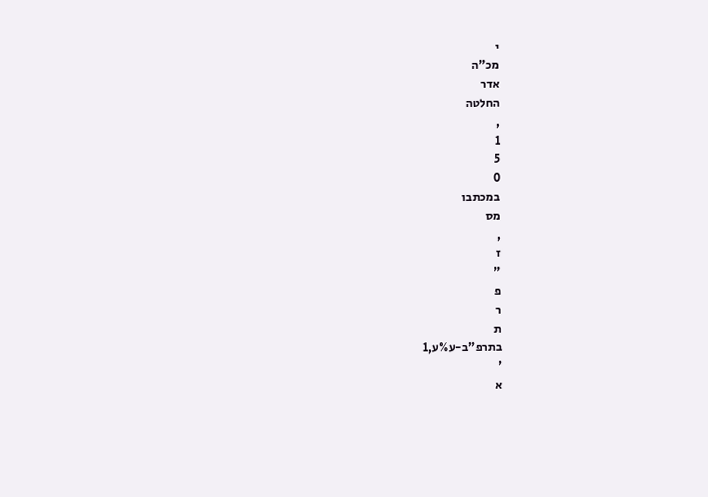י
מכ"ה
אדר
החלטה
,
1
5
0
במכתבו
מס
,
ז
"
פ
ר
ת
בתרפ"ב-ע%ע,1
'
א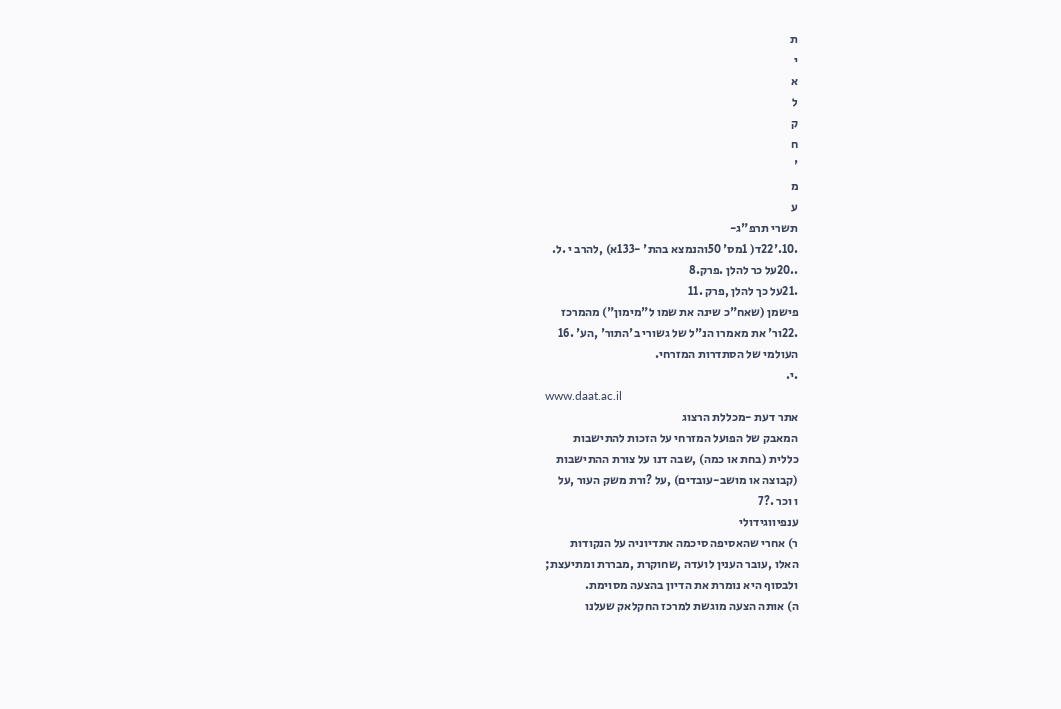ת
י
א
ל
ק
ח
'
מ
ע
תשרי תרפ"ג-
.10.'22ד( 1מס' 50והנמצא בהת' -133א) ,להרב י .ל.
..20על כר להלן .פרק.8
.21על כך להלן ,פרק .11
פישמן (שאח"כ שינה את שמו ל"מימון") מהמרכז
.22ור' את מאמרו הנ"ל של גשורי ב'התור' ,הע' .16
העולמי של הסתדרות המזרחי.
.י.
www.daat.ac.il
אתר דעת -מכללת הרצוג
המאבק של הפועל המזרחי על הזכות להתישבות
כללית (בחת או כמה) ,שבה דנו על צורת ההתישבות
(קבוצה או מושב-עובדים) ,על ?ורת משק העור ,על
ו וכר .?7
ענפיווגידולי
ר) אחרי שהאסיפה סיכמה אתדיוניה על הנקודות
האלו ,עובר הענין לועדה ,שחוקרת ,מבררת ומתיעצת;
ולבסוף היא נומרת את הדיון בהצעה מסוימת.
ה) אותה הצעה מוגשת למרכז החקלאק שעלנו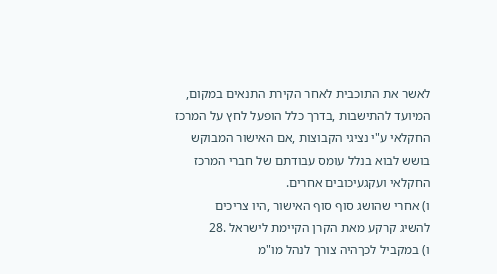לאשר את התוכבית לאחר הקירת התנאים במקום,
המיועד להתישבות ,בדרך כלל הופעל לחץ על המרכז
החקלאי ע"י נציגי הקבוצות ,אם האישור המבוקש
בושש לבוא בנלל עומס עבודתם של חברי המרכז
החקלאי ועקגעיכובים אחרים.
ו) אחרי שהושג סוף סוף האישור ,היו צריכים
להשיג קרקע מאת הקרן הקיימת לישראל .28
ו) במקביל לכךהיה צורך לנהל מו"מ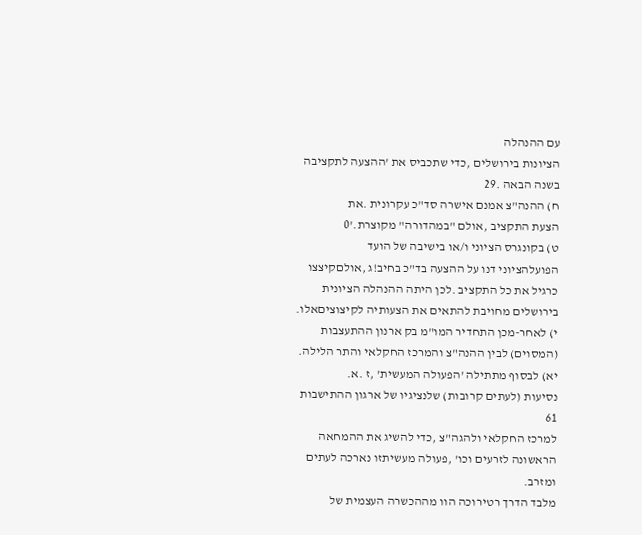עם ההנהלה
הציונות בירושלים ,כדי שתכביס את 'ההצעה לתקציבה
בשנה הבאה .29
ח) ההנה"צ אמנם אישרה סד"כ עקרונית .את
הצעת התקציב ,אולם "במהדורה" מקוצרת.'0
ט) בקונגרס הציוני ו/או בישיבה של הועד
הפועלהציוני דנו על ההצעה בד"כ בחיב!ג ,אולםקיצצו
כרגיל את כל התקציב .לכן היתה ההנהלה הציונית
בירושלים מחויבת להתאים את הצעותיה לקיצוציםאלו.
י) לאחר-מכן התחדיר המו"מ בק ארנון ההתעצבות
(המסוים) לבין ההנה"צ והמרכז החקלאי והתר הלילה.
יא) לבסוף מתתילה 'הפעולה המעשית' ,ז .א.
נסיעות (לעתים קרובות) שלנציגיו של ארגון ההתישבות
61
למרכז החקלאי ולהגה"צ ,כדי להשיג את ההמחאה
הראשונה לזרעים וכו' ,פעולה מעשיתזו נארכה לעתים
ומזרב.
מלבד הדרך רטירוכה הוו מההכשרה העצמית של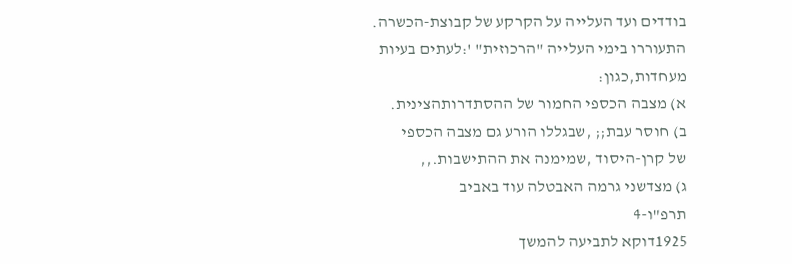בודדים ועד העלייה על הקרקע של קבוצת-הכשרה.
התעוררו בימי העלייה "הרכוזית" ':לעתים בעיות
מעחדות,כגון:
א) מצבה הכספי החמור של ההסתדרותהצינית.
ב) חוסר עבת;; ,שבגללו הורע גם מצבה הכספי
של קרן-היסוד ,שמימנה את ההתישבות.,,
ג) מצדשני גרמה האבטלה עוד באביב
תרפ"ו-4
1925דוקא לתביעה להמשך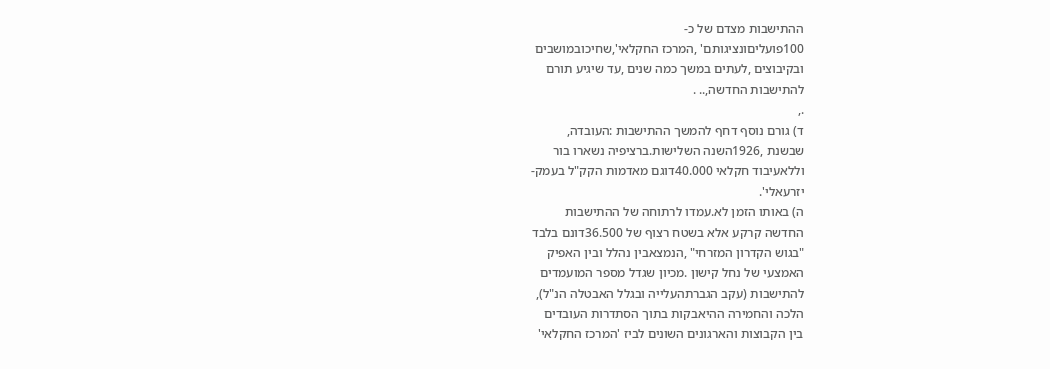ההתישבות מצדם של כ-
100פועליםונציגותם' ,המרכז החקלאי',שחיכובמושבים
ובקיבוצים ,לעתים במשך כמה שנים ,עד שיגיע תורם
להתישבות החדשה,.. .
.,
ד) גורם נוסף דחף להמשך ההתישבות :העובדה,
שבשנת ,1926השנה השלישות.ברציפיה נשארו בור
וללאעיבוד חקלאי 40.000דוגם מאדמות הקק"ל בעמק-
יזרעאלי'.
ה) באותו הזמן לא.עמדו לרתוחה של ההתישבות
החדשה קרקע אלא בשטח רצוף של 36.500דונם בלבד
"בגוש הקדרון המזרחי" ,הנמצאבין נהלל ובין האפיק
האמצעי של נחל קישון .מכיון שגדל מספר המועמדים
להתישבות (עקב הגברתהעלייה ובגלל האבטלה הנ"ל),
הלכה והחמירה ההיאבקות בתוך הסתדרות העובדים
בין הקבוצות והארגונים השונים לביז 'המרכז החקלאי'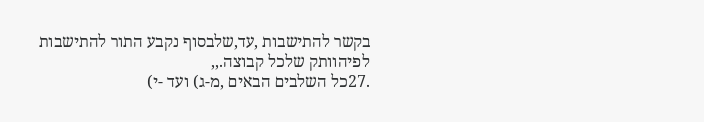בקשר להתישבות ,עד,שלבסוף נקבע התור להתישבות
לפיהוותק שלכל קבוצה.,,
.27כל השלבים הבאים ,מ-ג) ועד -י)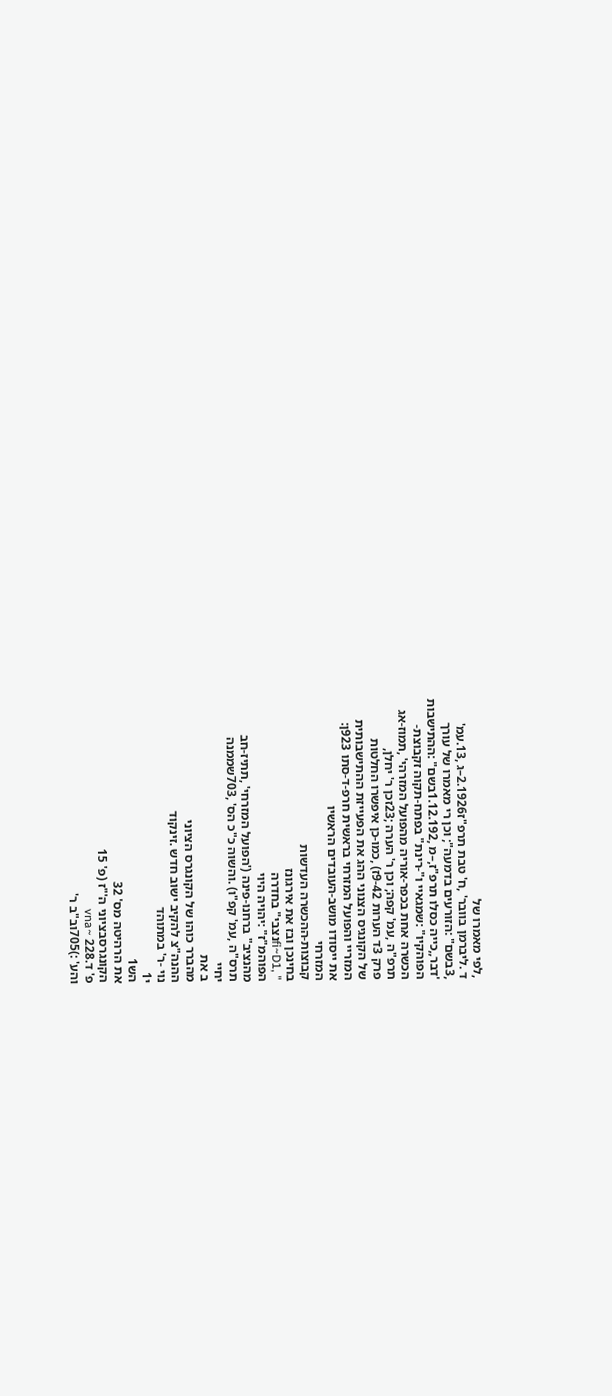,לפי מאמרו של
ד .ליברמן בוובר' ,ח' טבת תרפ"ז2.1926–ג ,13.עמ'
,3בשם" :הזורעים בדמעה"; וכן רי מאמרו של עורך
'דבר,,כייה כסלו תרפ"ז,–מ ,1.12.192בשם" :ההתישבות
הפוהקיו" :שמגאיי ו"-רינת" בפתח-תקוה זקבוצת-
הכשרה אחת בכפר-אוריה מהפועל המזרהי' ,תמוז-אג
תרפ"ה ,עמ' קפה; וכן ר' הערה ;23זכן ר' יחלן,
פרק 3ד הערות 9-42ז) ,כמו-כן איפשרו החלטות
של הקונגיס הצנוני ההג את הפעייזת ההתישבותית
המזריי והפועל המזרחי בראשית חרפ-ד-סתו 923ן:
את ייסודו מושב-העובדים הראשיו
המזרחי
קבוצות-ההכשרה העדשות
בחינכן ובז את אירגונז
" ,fi~D1נצבי" בחדרה
הפוהמ"ז" :יהויה היוי
מהנציב" ברחנו-פינה ('הפועל המזרחי' ,תתיז-חב
תרס"ה ,עמ' קפ"ו) .והשוה כ"כ הס' ,703שממנה
יחיי
ב את
מהברר כוהו של הקונגרס הציוני
ההנה"צ להקיב ישוב חדש .זינקוד
נוי -ר' במתוהד
י1
הש1
את הרהיטה מס' 32
הקונגרסבציוני ה'"ז (פ' 15
פ' ד.228 ~vna
והע' :)705וב"ב ר'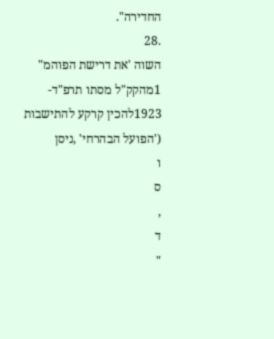החדירה".
.28
השוה 'את דרישת הפוהמ" 1מהקק"ל מסתו תרפ"ד-
1923להכין קרקע להתישבות ('הפועל הבהרחי' ,ניסן
ו
ס
,
ד
"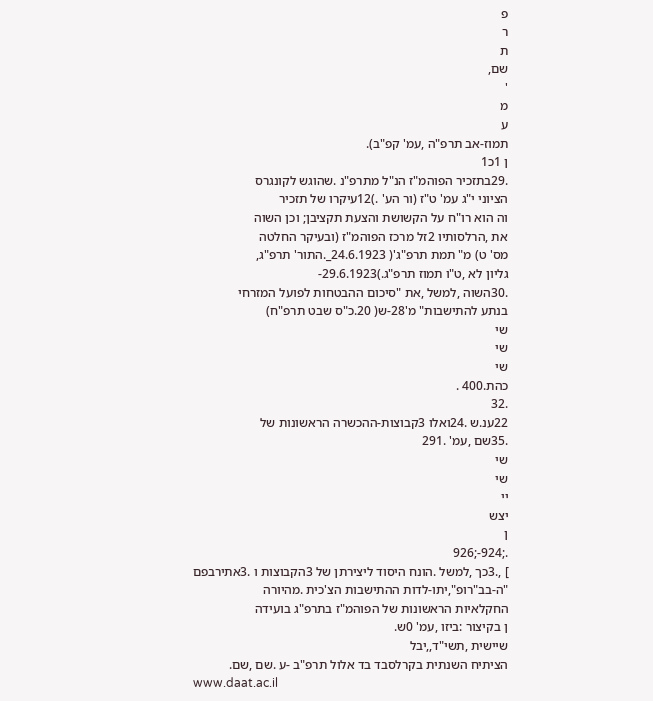פ
ר
ת
שם,
'
מ
ע
תמוז-אב תרפ"ה ,עמ' קפ"ב).
ן 1כ1
.29בתזכיר הפוהמ"ז הנ"ל מתרפ"נ .שהוגש לקונגרס
הציוני י"ג עמ' ט"ז (ור הע' .)12עיקרו של תזכיר
וה הוא רו"ח על הקשושת והצעת תקציבן; וכן השוה
את ,הרלסותיו 2זל מרכז הפוהמ"ז (ובעיקר החלטה
מס' ט) מ" תמת תרפ"ג'( 24.6.1923_.התור' תרפ"ג,
גליון לא ,ט"ו תמוז תרפ"ג.)29.6.1923-
.30השוה ,למשל ,את "סיכום ההבטחות לפועל המזרחי
בנתע להתישבות" מ'28-ש( 20.כ"ס שבט תרפ"ח)
שי
שי
שי
כהת.400 .
.32
22ענ.ש .24ואלו 3קבוצות-ההכשרה הראשונות של
.35שם ,עמ' .291
שי
שי
יי
יצש
ן
.;924-;926
] ,.3כך ,למשל .הונח היסוד ליצירתן של 3הקבוצות ו .3אתירבפם
"ה-בב"רופ",יתו-לדות ההתישבות הצ'כית .מהיורה
החקלאיות הראשונות של הפוהמ"ז בתרפ"ג בועידה
ן בקיצור :ביזו ,עמ' 0ש.
שיישית ,תשי"ד,,יבל
הציתיח השנתית בקרלסבד בד אלול תרפ"ב -ע .שם ,שם.
www.daat.ac.il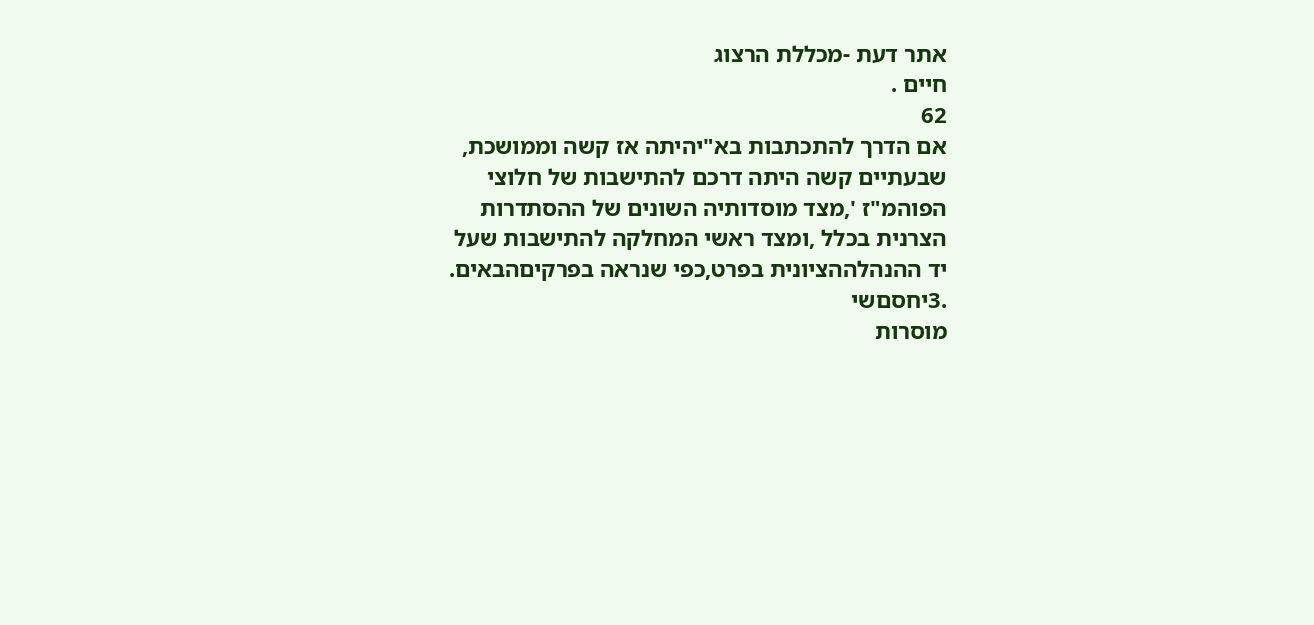אתר דעת -מכללת הרצוג
חיים .
62
אם הדרך להתכתבות בא"יהיתה אז קשה וממושכת,
שבעתיים קשה היתה דרכם להתישבות של חלוצי
הפוהמ"ז ',מצד מוסדותיה השונים של ההסתדרות
הצרנית בכלל ,ומצד ראשי המחלקה להתישבות שעל
יד ההנהלההציונית בפרט,כפי שנראה בפרקיםהבאים.
.3יחסםשי
מוסרות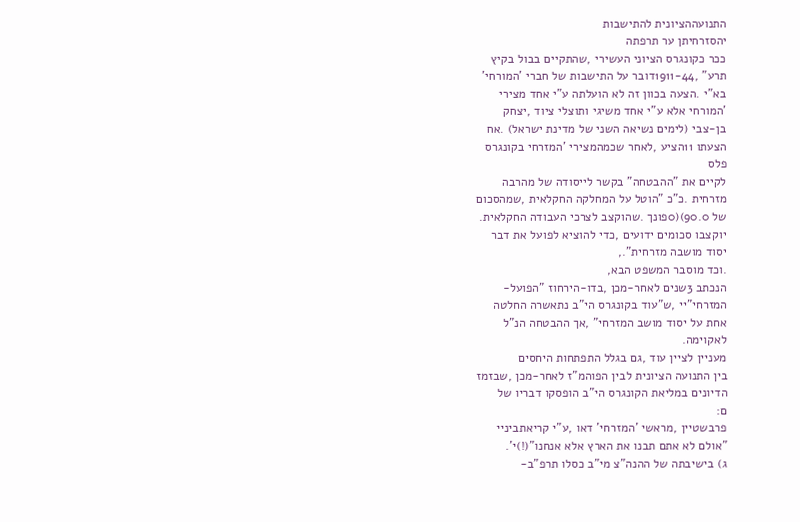התנועההציונית להתישבות
יהסזרחיתן ער תרפתה
ככר כקונגרס הציוני העשירי ,שהתקיים בבול בקיץ
תרע" ,1911-44דובר על התישבות של חברי 'המורחי'
בא"י .הצעה בכוון זה לא הועלתה ע"י אחד מצירי
'המורחי אלא ע"י אחד משיגי ותוצלי ציוד ,יצחק
בן-צבי (לימים נשיאה השני של מדינת ישראל) .אח
הצעתו 11הציע ,לאחר שכמהמצירי 'המזרחי בקונגרס
פלס
לקיים את "ההבטחה" בקשר לייסודה של מהרבה
מזרחית .כ"כ "הוטל על המחלקה החקלאית ,שמהסכום
של 90.0)(0פונך .שהוקצב לצרכי העבודה החקלאית.
יוקצבו סכומים ידועים ,כדי להוציא לפועל את דבר
יסוד מושבה מזרחית".,
.וכד מוסבר המשפט הבא,
הנכתב 3שנים לאחר-מכן ,בדו-הירחוז "הפועל-
המזרחי"יי ,ש"עוד בקונגרס הי"ב נתאשרה החלטה
אחת על יסוד מושב המזרחי" ,אך ההבטחה הנ"ל
לאקוימה.
מעניין לציין עוד ,גם בגלל התפתחות היחסים
בין התנועה הציונית לבין הפוהמ"ז לאחר-מכן ,שבזמז
הדיונים במליאת הקונגרס הי"ב הופסקו דבריו של
ם:
פרבשטיין ,מראשי 'המזרחי' דאו ,ע"י קריאתביניי
"אולם לא אתם תבנו את הארץ אלא אנחנו"(!)י'.
ג) בישיבתה של ההנה"צ מי"ב כסלו תרפ"ב-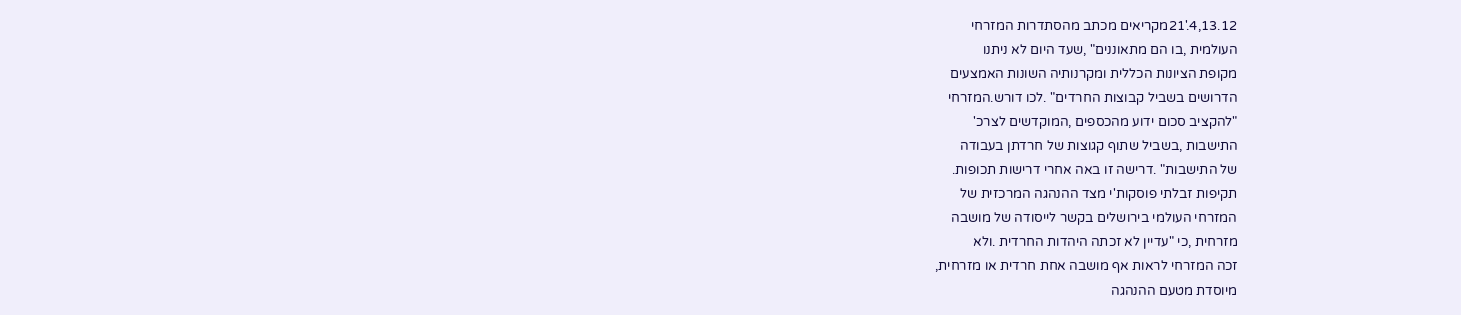4,13.12.'21מקריאים מכתב מהסתדרות המזרחי
העולמית ,בו הם מתאוננים" ,שעד היום לא ניתנו
מקופת הציונות הכללית ומקרנותיה השונות האמצעים
הדרושים בשביל קבוצות החרדים" .לכו דורש.המזרחי
"להקציב סכום ידוע מהכספים ,המוקדשים לצרכ'
התישבות ,בשביל שתוף קגוצות של חרדתן בעבודה
של התישבות" .דרישה זו באה אחרי דרישות תכופות.
תקיפות זבלתי פוסקות'י מצד ההנהגה המרכזית של
המזרחי העולמי בירושלים בקשר לייסודה של מושבה
מזרחית ,כי "עדיין לא זכתה היהדות החרדית .ולא
זכה המזרחי לראות אף מושבה אחת חרדית או מזרחית,
מיוסדת מטעם ההנהגה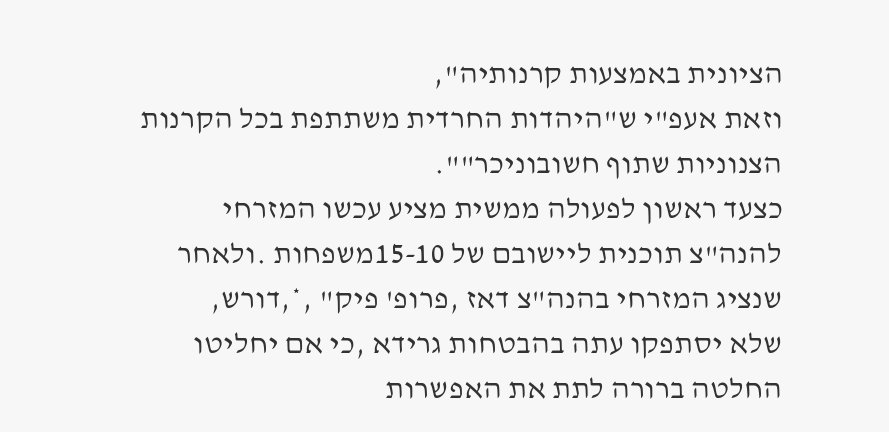הציונית באמצעות קרנותיה",
וזאת אעפ"י ש"היהדות החרדית משתתפת בכל הקרנות
הצנוניות שתוף חשובוניכר"".
כצעד ראשון לפעולה ממשית מציע עכשו המזרחי
להנה"צ תוכנית ליישובם של 15-10משפחות .ולאחר
שנציג המזרחי בהנה"צ דאז ,פרופ' פיק" ,*,דורש,
שלא יסתפקו עתה בהבטחות גרידא ,כי אם יחליטו
החלטה ברורה לתת את האפשרות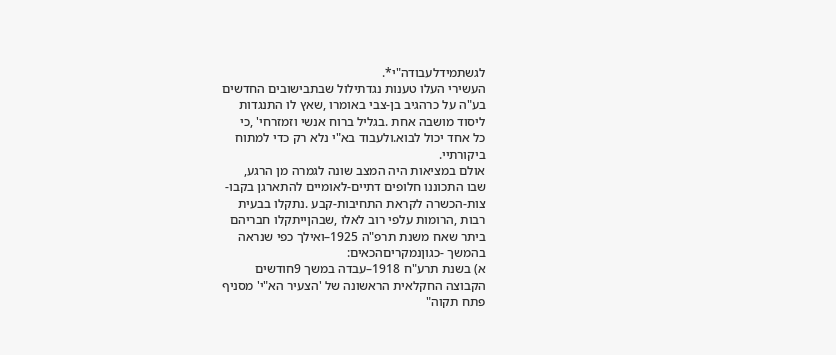לגשתמידלעבודה"י*.
העשירי העלו טענות נגדתילול שבתבישובים החדשים
בע"ה על כרהגיב בן-צבי באומרו ,שאץ לו התנגדות
ליסוד מושבה אחת .בגליל ברוח אנשי וזמזרחי' ,כי
כל אחד יכול לבוא.ולעבוד בא"י נלא רק כדי למתוח
ביקורתיי.
אולם במציאות היה המצב שונה לגמרה מן הרגע,
שבו התכוננו חלופים דתיים-לאומיים להתארגן בקבו-
צות-הכשרה לקראת התחיבות-קבע .נתקלו בבעית
רבות ,הרומות עלפי רוב לאלו ,שבהןייתקלו חבריהם
ביתר שאח משנת תרפ"ה 1925–ואילך כפי שנראה
בהמשך -כגוןנמקריםהכאים:
א) בשנת תרע"ח 1918–עבדה במשך 9חודשים
הקבוצה החקלאית הראשונה של 'הצעיר הא"י' מסניף
פתח תקוה"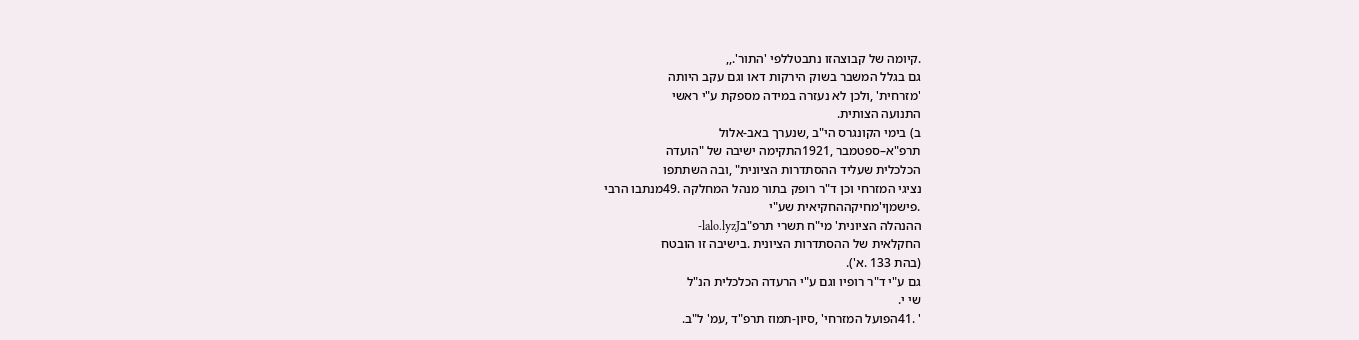.קיומה של קבוצהזו נתבטללפי 'התור'.,,
גם בגלל המשבר בשוק הירקות דאו וגם עקב היותה
'מזרחית' ,ולכן לא נעזרה במידה מספקת ע"י ראשי
התנועה הצותית.
ב) בימי הקונגרס הי"ב ,שנערך באב-אלול
תרפ"א–ספטמבר ,1921התקימה ישיבה של "הועדה
הכלכלית שעליד ההסתדרות הציונית" ,ובה השתתפו
נציגי המזרחי וכן ד"ר רופק בתור מנהל המחלקה .49מנתבו הרבי
.פישמןי'מחיקההחקיאית שע"י
ההנהלה הציונית' מי"ח תשרי תרפ"בlalo.lyzJ-
החקלאית של ההסתדרות הציונית .בישיבה זו הובטח
(בהת 133 .א').
גם ע"י ד"ר רופיו וגם ע"י הרעדה הכלכלית הנ"ל
שי י.
' .41הפועל המזרחי' ,סיון-תמוז תרפ"ד ,עמ' ל"ב.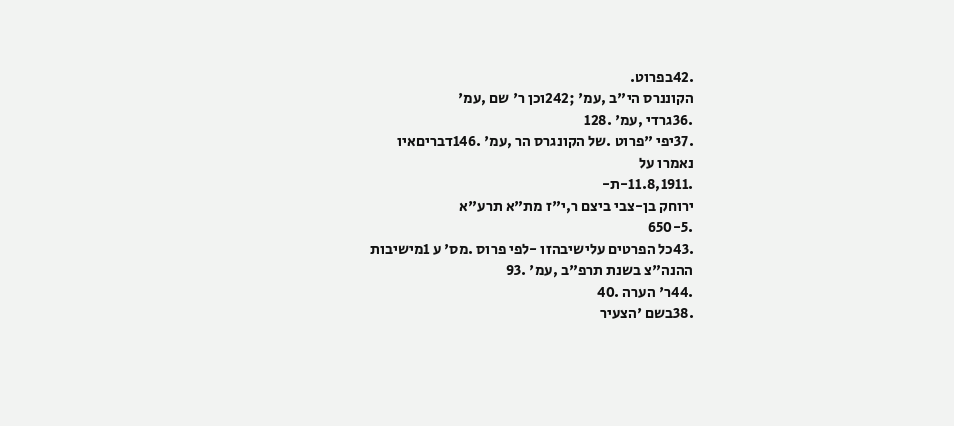.42בפרוט.
הקוננרס הי"ב ,עמ' ;242וכן ר' שם ,עמ'
.36גרדי ,עמ' .128
.37יפי "פרוט .של הקונגרס הר ,עמ' .146דבריםאיו
נאמרו על
.11.8,1911-ת-
ירוחק בן-צבי ביצם ר,י"ז מת"א תרע"א
.650-5
.43כל הפרטים עלישיבהזו -לפי פרוס .מס' ע 1מישיבות
ההנה"צ בשנת תרפ"ב ,עמ' .93
.44ר' הערה .40
.38בשם 'הצעיר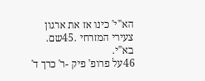הא"י' כינו אז את ארגון צעירי המזרחי .45שם.
בא"י.
46על פרופ' פיק -ר' כרך ד'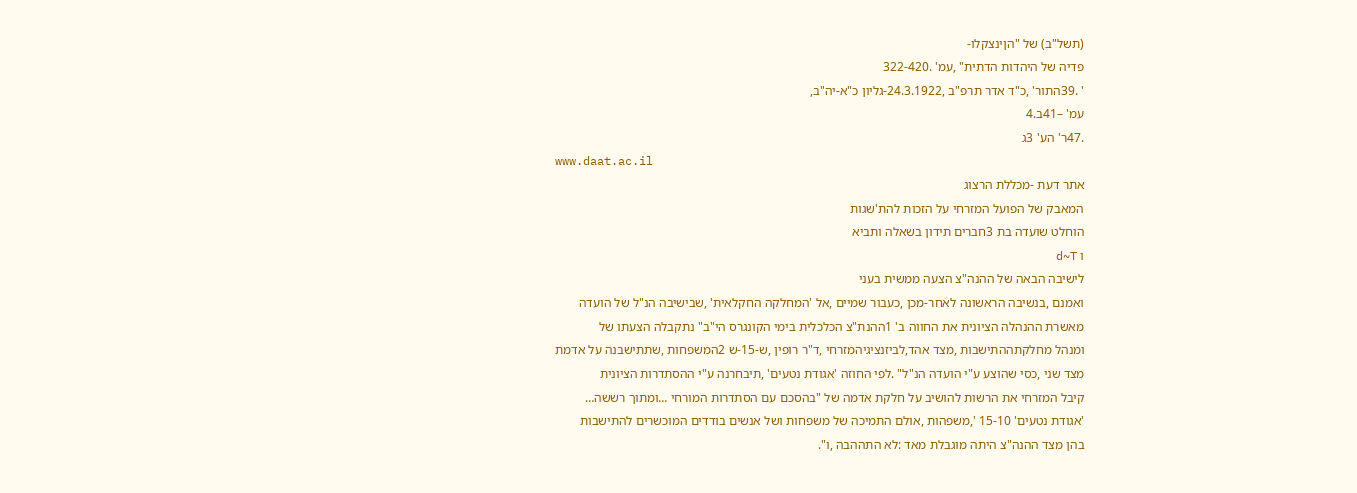(תשל"ב) של "הןינצקלו-
פדיה של היהדות הדתית" ,עמ' .322-420
' .39התור' ,כ"ד אדר תרפ"ב ,24.3.1922-גליון כ"א-יה"ב,
עמ' –41ב.4
.47ר' הע' 3ג
www.daat.ac.il
אתר דעת -מכללת הרצוג
המאבק של הפועל המזרחי על הזכות להת'שגות
הוחלט שועדה בת 3חברים תידון בשאלה ותביא
ו d~T
לישיבה הבאה של ההנה"צ הצעה ממשית בעני
ואמנם ,בנשיבה הראשונה לאחר-מכן ,כעבור שמיים ,אל 'המחלקה החקלאית' ,שבישיבה הנ"ל של הועדה
מאשרת ההנהלה הציונית את החווה ב' 1ההנת"צ הכלכלית בימי הקונגרס הי"ב" נתקבלה הצעתו של
ומנהל מחלקתההתישבות ,מצד אהד,לביזנציגיהמזרחי ,ד"ר רופין ,ש-15-ש 2המשפחות ,שתתישבנה על אדמת
מצד שני ,כסי שהוצע ע"י הועדה הנ"ל" .לפי החוזה 'אגודת נטעים' ,תיבחרנה ע"י ההסתדרות הציונית
קיבל המזרחי את הרשות להושיב על חלקת אדמה של "בהסכם עם הסתדרות המורחי …ומתוך רששה…
'אגודת נטעים' 15-10 ',משפהות ,אולם התמיכה של משפחות ושל אנשים בודדים המוכשרים להתישבות
בהן מצד ההנה"צ היתה מוגבלת מאד :לא התההבה ,ו".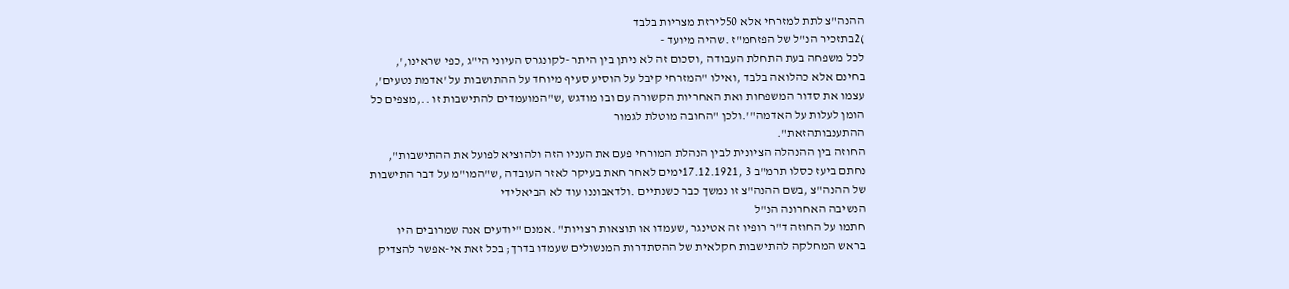ההנה"צ לתת למזרחי אלא 50לירזת מצריות בלבד
)2בתזכיר הנ"ל של הפזחמ"ז .שהיה מיועד -
לכל משפחה בעת התחלת העבודה ,וסכום זה לא ניתן בין היתר -לקונגרס העיוני הי"ג ,כפי שראינו,',
בחינם אלא כהלואה בלבד ,ואילו "המזרחי קיבל על הוסיע סעיף מיוחד על ההתושבות על 'אדמת נטעים',
עצמו את סדור המשפחות ואת האחריות הקשורה עם ובו מודגש ,ש"המועמדים להתישבות זו ..,מצפים כל
הומן לעלות על האדמה"'.ולכן "החובה מוטלת לגמור
ההתענבותהזאת".
החוזה בין ההנהלה הציונית לבין הנהלת המורחי פעם את העניו הזה ולהוציא לפועל את ההתישבות",
נחתם ביעז כסלו תרמ"ב 3 ,17.12.1921ימים לאחר חאת בעיקר לאזר העובדה ,ש"המו"מ על דבר התישבות
של ההנה"צ ,בשם ההנה"צ זו נמשך כבר כשנתיים .ולדאבוננו עוד לא הביאלידי
הנשיבה האחרונה הנ"ל
חתמו על החוזה ד"ר רופיו זה אטינגר ,שעמדו או תוצאות רצויות" .אמנם "יודעים אנה שמרובים היו
בראש המחלקה להתישבות חקלאית של ההסתדרות המנשולים שעמדו בדרך; בכל זאת אי-אפשר להצדיק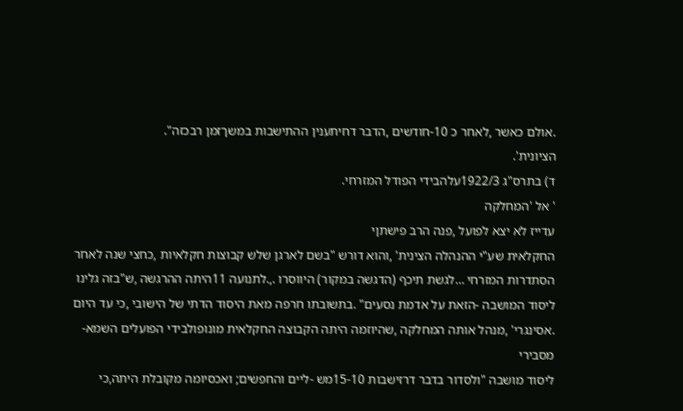.אולם כאשר ,לאחר כ 10-חודשים ,הדבר דחיתענין ההתישבות במשךזמן רבכזה".
הציונית'.
ד) בתרס"ג 1922/3עלהבידי הפודל המזרחי.
' אל 'המחלקה
עדייז לא יצא לפועל ,פנה הרב פישתןי
החקלאית שע"י ההנהלה הצינית' ,והוא דורש "בשם לארגן שלש קבוצות חקלאיות ,כחצי שנה לאחר
הסתדרות המזרחי …לגשת תיכף (הדגשה במקור) היווסרו .,.לתנועה 11היתה ההרגשה ,ש"בזה גלינו
ליסוד המושבה -הזאת על אדמת נסעים" .בתשובתו חרפה מאת היסוד הדתי של הישובי ,כי עד היום
.אסינגרי' ,מנהל אותה המחלקה ,שהיוזמה היתה הקבוצה החקלאית מונופולבידי הפועלים השמא-
מסבירי
ליסוד מושבה "ולסדור בדבר דרזישבות 15-10מש -ליים והחפשים; ואכסיומה מקובלת היתה,כי